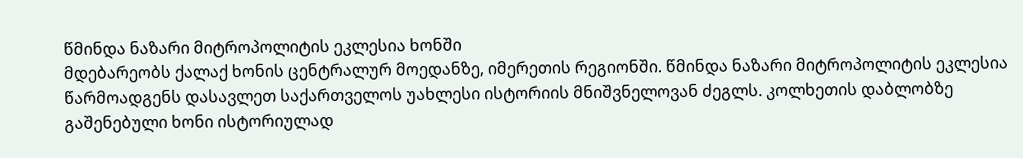წმინდა ნაზარი მიტროპოლიტის ეკლესია ხონში
მდებარეობს ქალაქ ხონის ცენტრალურ მოედანზე, იმერეთის რეგიონში. წმინდა ნაზარი მიტროპოლიტის ეკლესია წარმოადგენს დასავლეთ საქართველოს უახლესი ისტორიის მნიშვნელოვან ძეგლს. კოლხეთის დაბლობზე გაშენებული ხონი ისტორიულად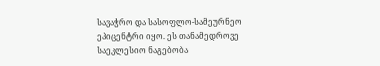სავაჭრო და სასოფლო-სამეურნეო ეპიცენტრი იყო. ეს თანამედროვე საეკლესიო ნაგებობა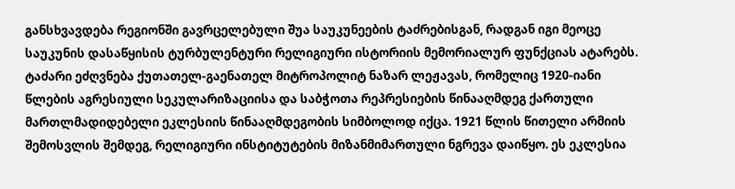განსხვავდება რეგიონში გავრცელებული შუა საუკუნეების ტაძრებისგან, რადგან იგი მეოცე საუკუნის დასაწყისის ტურბულენტური რელიგიური ისტორიის მემორიალურ ფუნქციას ატარებს.
ტაძარი ეძღვნება ქუთათელ-გაენათელ მიტროპოლიტ ნაზარ ლეჟავას, რომელიც 1920-იანი წლების აგრესიული სეკულარიზაციისა და საბჭოთა რეპრესიების წინააღმდეგ ქართული მართლმადიდებელი ეკლესიის წინააღმდეგობის სიმბოლოდ იქცა. 1921 წლის წითელი არმიის შემოსვლის შემდეგ, რელიგიური ინსტიტუტების მიზანმიმართული ნგრევა დაიწყო. ეს ეკლესია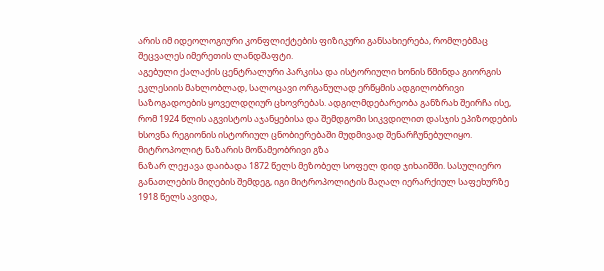არის იმ იდეოლოგიური კონფლიქტების ფიზიკური განსახიერება, რომლებმაც შეცვალეს იმერეთის ლანდშაფტი.
აგებული ქალაქის ცენტრალური პარკისა და ისტორიული ხონის წმინდა გიორგის ეკლესიის მახლობლად, სალოცავი ორგანულად ერწყმის ადგილობრივი საზოგადოების ყოველდღიურ ცხოვრებას. ადგილმდებარეობა განზრახ შეირჩა ისე, რომ 1924 წლის აგვისტოს აჯანყებისა და შემდგომი სიკვდილით დასჯის ეპიზოდების ხსოვნა რეგიონის ისტორიულ ცნობიერებაში მუდმივად შენარჩუნებულიყო.
მიტროპოლიტ ნაზარის მოწამეობრივი გზა
ნაზარ ლეჟავა დაიბადა 1872 წელს მეზობელ სოფელ დიდ ჯიხაიშში. სასულიერო განათლების მიღების შემდეგ, იგი მიტროპოლიტის მაღალ იერარქიულ საფეხურზე 1918 წელს ავიდა,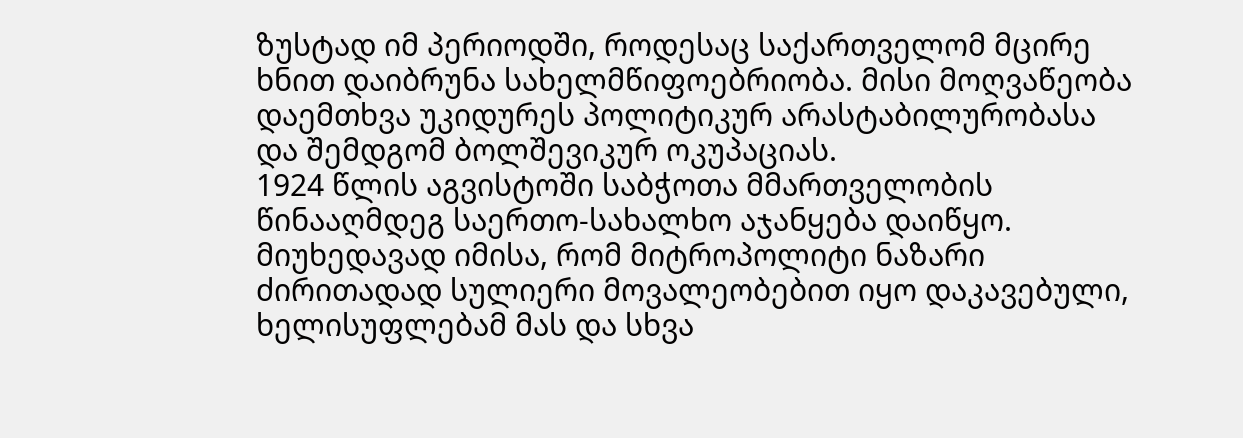ზუსტად იმ პერიოდში, როდესაც საქართველომ მცირე ხნით დაიბრუნა სახელმწიფოებრიობა. მისი მოღვაწეობა დაემთხვა უკიდურეს პოლიტიკურ არასტაბილურობასა და შემდგომ ბოლშევიკურ ოკუპაციას.
1924 წლის აგვისტოში საბჭოთა მმართველობის წინააღმდეგ საერთო-სახალხო აჯანყება დაიწყო. მიუხედავად იმისა, რომ მიტროპოლიტი ნაზარი ძირითადად სულიერი მოვალეობებით იყო დაკავებული, ხელისუფლებამ მას და სხვა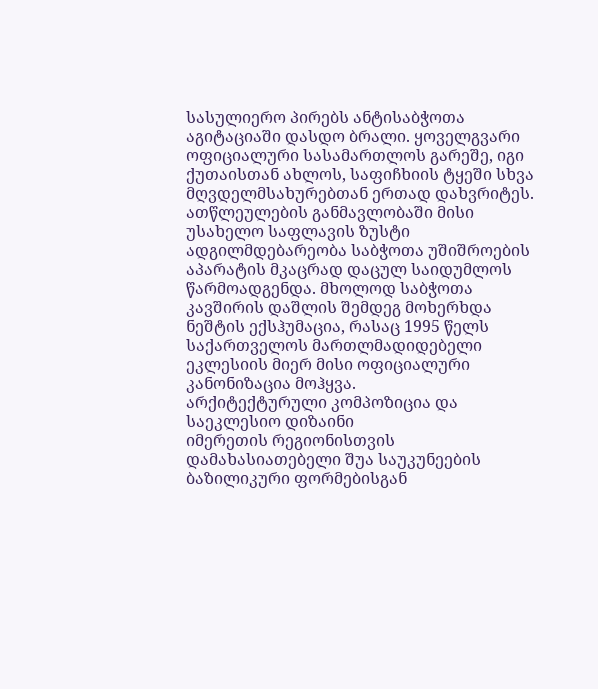სასულიერო პირებს ანტისაბჭოთა აგიტაციაში დასდო ბრალი. ყოველგვარი ოფიციალური სასამართლოს გარეშე, იგი ქუთაისთან ახლოს, საფიჩხიის ტყეში სხვა მღვდელმსახურებთან ერთად დახვრიტეს.
ათწლეულების განმავლობაში მისი უსახელო საფლავის ზუსტი ადგილმდებარეობა საბჭოთა უშიშროების აპარატის მკაცრად დაცულ საიდუმლოს წარმოადგენდა. მხოლოდ საბჭოთა კავშირის დაშლის შემდეგ მოხერხდა ნეშტის ექსჰუმაცია, რასაც 1995 წელს საქართველოს მართლმადიდებელი ეკლესიის მიერ მისი ოფიციალური კანონიზაცია მოჰყვა.
არქიტექტურული კომპოზიცია და საეკლესიო დიზაინი
იმერეთის რეგიონისთვის დამახასიათებელი შუა საუკუნეების ბაზილიკური ფორმებისგან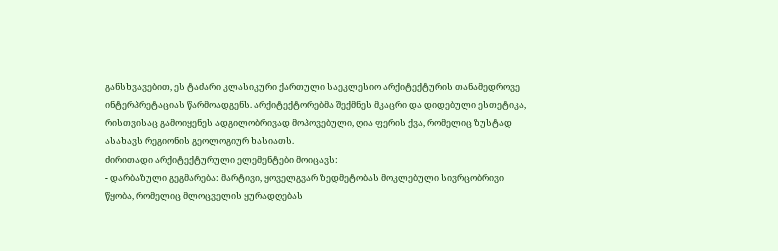განსხვავებით, ეს ტაძარი კლასიკური ქართული საეკლესიო არქიტექტურის თანამედროვე ინტერპრეტაციას წარმოადგენს. არქიტექტორებმა შექმნეს მკაცრი და დიდებული ესთეტიკა, რისთვისაც გამოიყენეს ადგილობრივად მოპოვებული, ღია ფერის ქვა, რომელიც ზუსტად ასახავს რეგიონის გეოლოგიურ ხასიათს.
ძირითადი არქიტექტურული ელემენტები მოიცავს:
- დარბაზული გეგმარება: მარტივი, ყოველგვარ ზედმეტობას მოკლებული სივრცობრივი წყობა, რომელიც მლოცველის ყურადღებას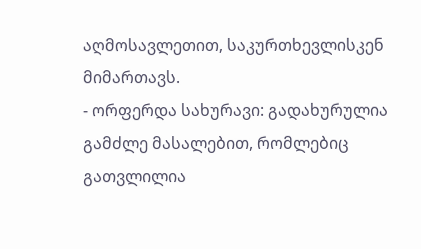აღმოსავლეთით, საკურთხევლისკენ მიმართავს.
- ორფერდა სახურავი: გადახურულია გამძლე მასალებით, რომლებიც გათვლილია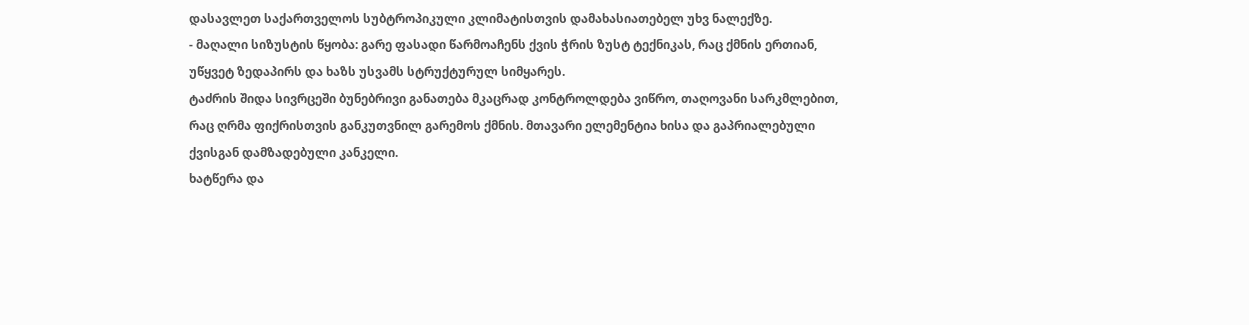დასავლეთ საქართველოს სუბტროპიკული კლიმატისთვის დამახასიათებელ უხვ ნალექზე.
- მაღალი სიზუსტის წყობა: გარე ფასადი წარმოაჩენს ქვის ჭრის ზუსტ ტექნიკას, რაც ქმნის ერთიან, უწყვეტ ზედაპირს და ხაზს უსვამს სტრუქტურულ სიმყარეს.
ტაძრის შიდა სივრცეში ბუნებრივი განათება მკაცრად კონტროლდება ვიწრო, თაღოვანი სარკმლებით, რაც ღრმა ფიქრისთვის განკუთვნილ გარემოს ქმნის. მთავარი ელემენტია ხისა და გაპრიალებული ქვისგან დამზადებული კანკელი.
ხატწერა და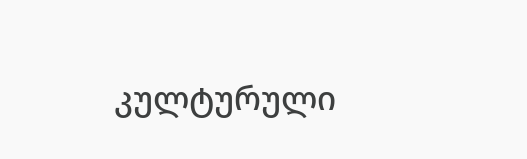კულტურული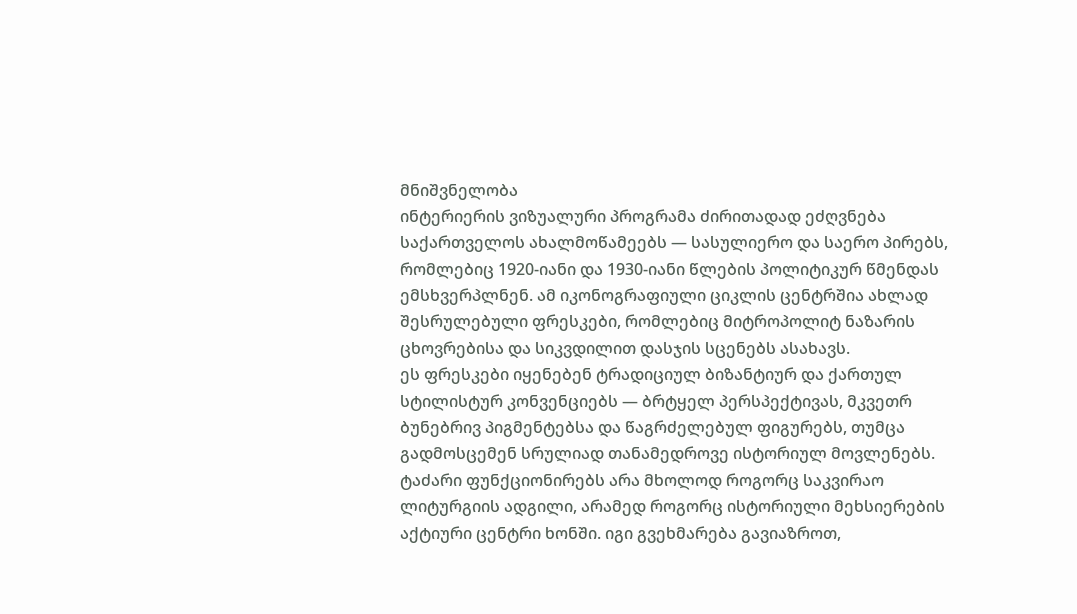მნიშვნელობა
ინტერიერის ვიზუალური პროგრამა ძირითადად ეძღვნება საქართველოს ახალმოწამეებს — სასულიერო და საერო პირებს, რომლებიც 1920-იანი და 1930-იანი წლების პოლიტიკურ წმენდას ემსხვერპლნენ. ამ იკონოგრაფიული ციკლის ცენტრშია ახლად შესრულებული ფრესკები, რომლებიც მიტროპოლიტ ნაზარის ცხოვრებისა და სიკვდილით დასჯის სცენებს ასახავს.
ეს ფრესკები იყენებენ ტრადიციულ ბიზანტიურ და ქართულ სტილისტურ კონვენციებს — ბრტყელ პერსპექტივას, მკვეთრ ბუნებრივ პიგმენტებსა და წაგრძელებულ ფიგურებს, თუმცა გადმოსცემენ სრულიად თანამედროვე ისტორიულ მოვლენებს.
ტაძარი ფუნქციონირებს არა მხოლოდ როგორც საკვირაო ლიტურგიის ადგილი, არამედ როგორც ისტორიული მეხსიერების აქტიური ცენტრი ხონში. იგი გვეხმარება გავიაზროთ,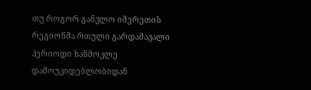თუ როგორ განვლო იმერეთის რეგიონმა რთული გარდამავალი პერიოდი ხანმოკლე დამოუკიდებლობიდან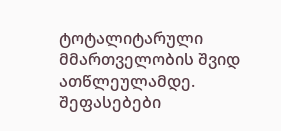ტოტალიტარული მმართველობის შვიდ ათწლეულამდე.
შეფასებები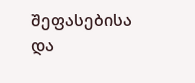შეფასებისა და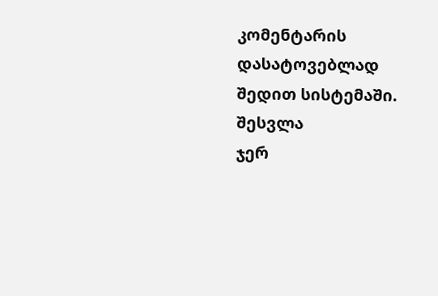კომენტარის დასატოვებლად შედით სისტემაში. შესვლა
ჯერ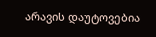არავის დაუტოვებია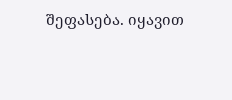შეფასება. იყავით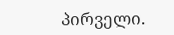პირველი.